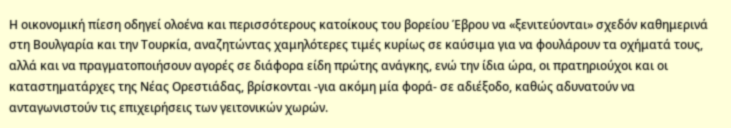Η οικονομική πίεση οδηγεί ολοένα και περισσότερους κατοίκους του βορείου Έβρου να «ξενιτεύονται» σχεδόν καθημερινά στη Βουλγαρία και την Τουρκία, αναζητώντας χαμηλότερες τιμές κυρίως σε καύσιμα για να φουλάρουν τα οχήματά τους, αλλά και να πραγματοποιήσουν αγορές σε διάφορα είδη πρώτης ανάγκης, ενώ την ίδια ώρα, οι πρατηριούχοι και οι καταστηματάρχες της Νέας Ορεστιάδας, βρίσκονται -για ακόμη μία φορά- σε αδιέξοδο, καθώς αδυνατούν να ανταγωνιστούν τις επιχειρήσεις των γειτονικών χωρών.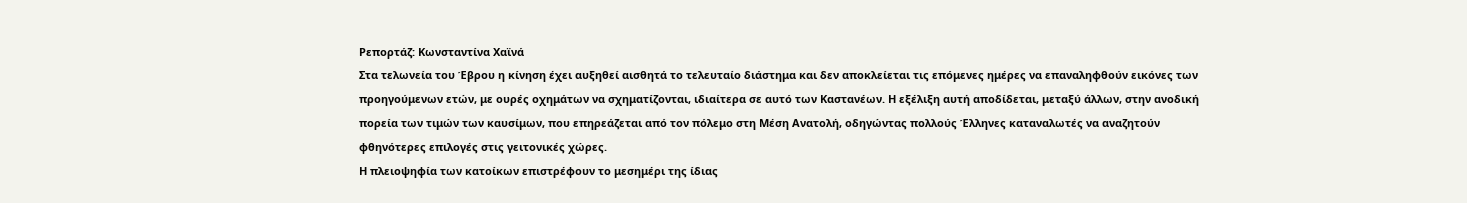Ρεπορτάζ: Κωνσταντίνα Χαϊνά
Στα τελωνεία του Έβρου η κίνηση έχει αυξηθεί αισθητά το τελευταίο διάστημα και δεν αποκλείεται τις επόμενες ημέρες να επαναληφθούν εικόνες των προηγούμενων ετών, με ουρές οχημάτων να σχηματίζονται, ιδιαίτερα σε αυτό των Καστανέων. Η εξέλιξη αυτή αποδίδεται, μεταξύ άλλων, στην ανοδική πορεία των τιμών των καυσίμων, που επηρεάζεται από τον πόλεμο στη Μέση Ανατολή, οδηγώντας πολλούς Έλληνες καταναλωτές να αναζητούν φθηνότερες επιλογές στις γειτονικές χώρες.
Η πλειοψηφία των κατοίκων επιστρέφουν το μεσημέρι της ίδιας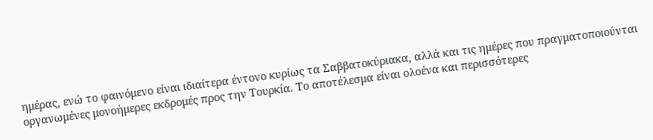ημέρας, ενώ το φαινόμενο είναι ιδιαίτερα έντονο κυρίως τα Σαββατοκύριακα, αλλά και τις ημέρες που πραγματοποιούνται οργανωμένες μονοήμερες εκδρομές προς την Τουρκία. Το αποτέλεσμα είναι ολοένα και περισσότερες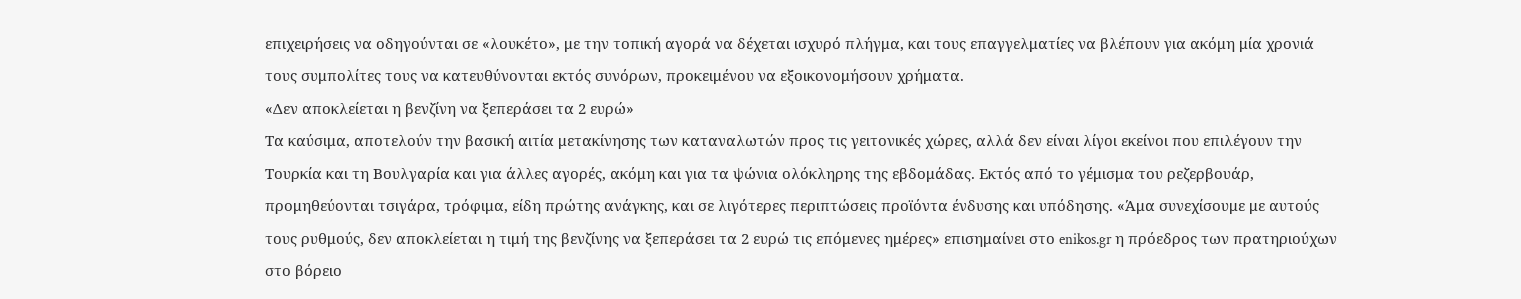επιχειρήσεις να οδηγούνται σε «λουκέτο», με την τοπική αγορά να δέχεται ισχυρό πλήγμα, και τους επαγγελματίες να βλέπουν για ακόμη μία χρονιά τους συμπολίτες τους να κατευθύνονται εκτός συνόρων, προκειμένου να εξοικονομήσουν χρήματα.
«Δεν αποκλείεται η βενζίνη να ξεπεράσει τα 2 ευρώ»
Τα καύσιμα, αποτελούν την βασική αιτία μετακίνησης των καταναλωτών προς τις γειτονικές χώρες, αλλά δεν είναι λίγοι εκείνοι που επιλέγουν την Τουρκία και τη Βουλγαρία και για άλλες αγορές, ακόμη και για τα ψώνια ολόκληρης της εβδομάδας. Εκτός από το γέμισμα του ρεζερβουάρ, προμηθεύονται τσιγάρα, τρόφιμα, είδη πρώτης ανάγκης, και σε λιγότερες περιπτώσεις προϊόντα ένδυσης και υπόδησης. «Άμα συνεχίσουμε με αυτούς τους ρυθμούς, δεν αποκλείεται η τιμή της βενζίνης να ξεπεράσει τα 2 ευρώ τις επόμενες ημέρες» επισημαίνει στο enikos.gr η πρόεδρος των πρατηριούχων στο βόρειο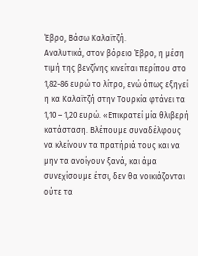Έβρο, Βάσω Καλαϊτζή.
Αναλυτικά, στον βόρειο Έβρο, η μέση τιμή της βενζίνης κινείται περίπου στο 1,82-86 ευρώ το λίτρο, ενώ όπως εξηγεί η κα Καλαϊτζή στην Τουρκία φτάνει τα 1,10 – 1,20 ευρώ. «Επικρατεί μία θλιβερή κατάσταση. Βλέπουμε συναδέλφους να κλείνουν τα πρατήριά τους και να μην τα ανοίγουν ξανά, και άμα συνεχίσουμε έτσι, δεν θα νοικιάζονται ούτε τα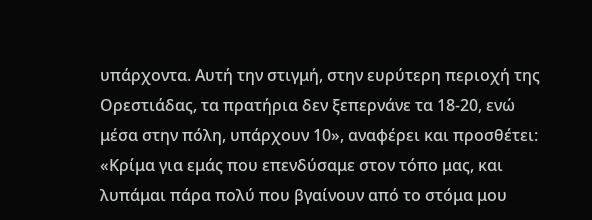υπάρχοντα. Αυτή την στιγμή, στην ευρύτερη περιοχή της Ορεστιάδας, τα πρατήρια δεν ξεπερνάνε τα 18-20, ενώ μέσα στην πόλη, υπάρχουν 10», αναφέρει και προσθέτει:
«Κρίμα για εμάς που επενδύσαμε στον τόπο μας, και λυπάμαι πάρα πολύ που βγαίνουν από το στόμα μου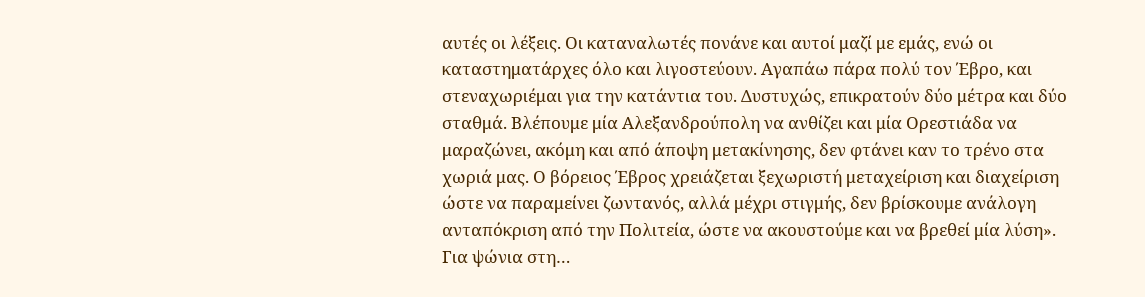αυτές οι λέξεις. Οι καταναλωτές πονάνε και αυτοί μαζί με εμάς, ενώ οι καταστηματάρχες όλο και λιγοστεύουν. Αγαπάω πάρα πολύ τον Έβρο, και στεναχωριέμαι για την κατάντια του. Δυστυχώς, επικρατούν δύο μέτρα και δύο σταθμά. Βλέπουμε μία Αλεξανδρούπολη να ανθίζει και μία Ορεστιάδα να μαραζώνει, ακόμη και από άποψη μετακίνησης, δεν φτάνει καν το τρένο στα χωριά μας. Ο βόρειος Έβρος χρειάζεται ξεχωριστή μεταχείριση και διαχείριση ώστε να παραμείνει ζωντανός, αλλά μέχρι στιγμής, δεν βρίσκουμε ανάλογη ανταπόκριση από την Πολιτεία, ώστε να ακουστούμε και να βρεθεί μία λύση».
Για ψώνια στη…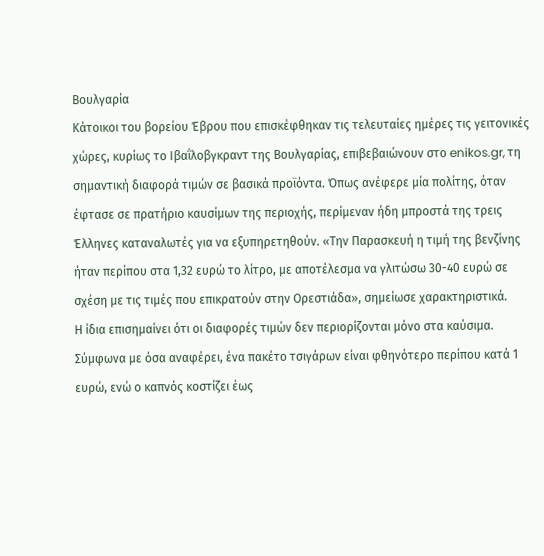Βουλγαρία
Κάτοικοι του βορείου Έβρου που επισκέφθηκαν τις τελευταίες ημέρες τις γειτονικές χώρες, κυρίως το Ιβαΐλοβγκραντ της Βουλγαρίας, επιβεβαιώνουν στο enikos.gr, τη σημαντική διαφορά τιμών σε βασικά προϊόντα. Όπως ανέφερε μία πολίτης, όταν έφτασε σε πρατήριο καυσίμων της περιοχής, περίμεναν ήδη μπροστά της τρεις Έλληνες καταναλωτές για να εξυπηρετηθούν. «Την Παρασκευή η τιμή της βενζίνης ήταν περίπου στα 1,32 ευρώ το λίτρο, με αποτέλεσμα να γλιτώσω 30-40 ευρώ σε σχέση με τις τιμές που επικρατούν στην Ορεστιάδα», σημείωσε χαρακτηριστικά.
Η ίδια επισημαίνει ότι οι διαφορές τιμών δεν περιορίζονται μόνο στα καύσιμα. Σύμφωνα με όσα αναφέρει, ένα πακέτο τσιγάρων είναι φθηνότερο περίπου κατά 1 ευρώ, ενώ ο καπνός κοστίζει έως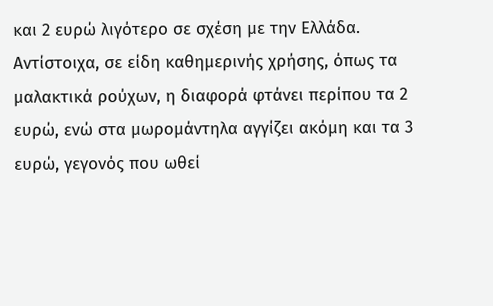και 2 ευρώ λιγότερο σε σχέση με την Ελλάδα. Αντίστοιχα, σε είδη καθημερινής χρήσης, όπως τα μαλακτικά ρούχων, η διαφορά φτάνει περίπου τα 2 ευρώ, ενώ στα μωρομάντηλα αγγίζει ακόμη και τα 3 ευρώ, γεγονός που ωθεί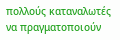πολλούς καταναλωτές να πραγματοποιούν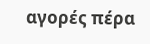αγορές πέρα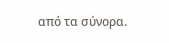από τα σύνορα.